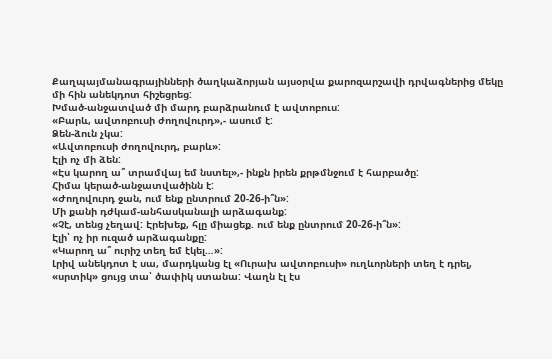Քաղպայմանագրայինների ծաղկաձորյան այսօրվա քարոզարշավի դրվագներից մեկը մի հին անեկդոտ հիշեցրեց:
Խմած-անջատված մի մարդ բարձրանում է ավտոբուս:
«Բարև, ավտոբուսի ժողովուրդ»,- ասում է:
Ձեն-ձուն չկա:
«Ավտոբուսի ժողովուրդ, բարև»:
Էլի ոչ մի ձեն:
«Էս կարող ա՞ տրամվայ եմ նստել»,- ինքն իրեն քրթմնջում է հարբածը:
Հիմա կերած-անջատվածինն է:
«Ժողովուրդ ջան, ում ենք ընտրում 20-26-ի՞ն»:
Մի քանի դժկամ-անհասկանալի արձագանք:
«Չէ, տենց չեղավ: Էրեխեք, հլը միացեք. ում ենք ընտրում 20-26-ի՞ն»:
Էլի՝ ոչ իր ուզած արձագանքը:
«Կարող ա՞ ուրիշ տեղ եմ էկել…»:
Լրիվ անեկդոտ է սա, մարդկանց էլ «Ուրախ ավտոբուսի» ուղևորների տեղ է դրել, «սրտիկ» ցույց տա՝ ծափիկ ստանա: Վաղն էլ էս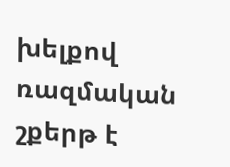խելքով ռազմական շքերթ է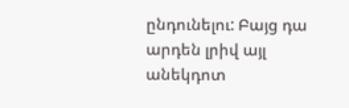ընդունելու: Բայց դա արդեն լրիվ այլ անեկդոտ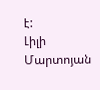է:
Լիլի Մարտոյան